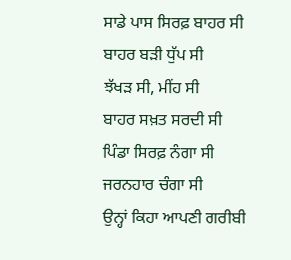ਸਾਡੇ ਪਾਸ ਸਿਰਫ਼ ਬਾਹਰ ਸੀ
ਬਾਹਰ ਬੜੀ ਧੁੱਪ ਸੀ
ਝੱਖੜ ਸੀ, ਮੀਂਹ ਸੀ
ਬਾਹਰ ਸਖ਼ਤ ਸਰਦੀ ਸੀ
ਪਿੰਡਾ ਸਿਰਫ਼ ਨੰਗਾ ਸੀ
ਜਰਨਹਾਰ ਚੰਗਾ ਸੀ
ਉਨ੍ਹਾਂ ਕਿਹਾ ਆਪਣੀ ਗਰੀਬੀ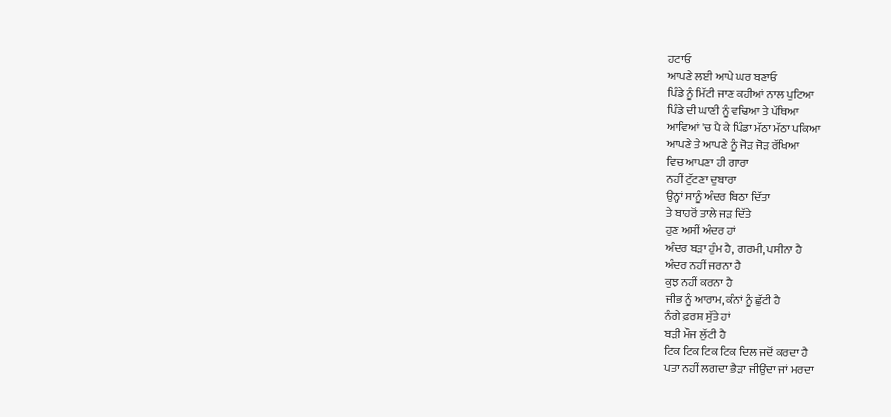ਹਟਾਓ
ਆਪਣੇ ਲਈ ਆਪੇ ਘਰ ਬਣਾਓ
ਪਿੰਡੇ ਨੂੰ ਮਿੱਟੀ ਜਾਣ ਕਹੀਆਂ ਨਾਲ ਪੁਟਿਆ
ਪਿੰਡੇ ਦੀ ਘਾਣੀ ਨੂੰ ਵਢਿਆ ਤੇ ਪੱਥਿਆ
ਆਵਿਆਂ 'ਚ ਪੈ ਕੇ ਪਿੰਡਾ ਮੱਠਾ ਮੱਠਾ ਪਕਿਆ
ਆਪਣੇ ਤੇ ਆਪਣੇ ਨੂੰ ਜੋੜ ਜੋੜ ਰੱਖਿਆ
ਵਿਚ ਆਪਣਾ ਹੀ ਗਾਰਾ
ਨਹੀਂ ਟੁੱਟਣਾ ਦੁਬਾਰਾ
ਉਨ੍ਹਾਂ ਸਾਨੂੰ ਅੰਦਰ ਬਿਠਾ ਦਿੱਤਾ
ਤੇ ਬਾਹਰੋਂ ਤਾਲੇ ਜੜ ਦਿੱਤੇ
ਹੁਣ ਅਸੀਂ ਅੰਦਰ ਹਾਂ
ਅੰਦਰ ਬੜਾ ਹੁੰਮ ਹੈ, ਗਰਮੀ, ਪਸੀਨਾ ਹੈ
ਅੰਦਰ ਨਹੀਂ ਜਰਨਾ ਹੈ
ਕੁਝ ਨਹੀਂ ਕਰਨਾ ਹੈ
ਜੀਭ ਨੂੰ ਆਰਾਮ, ਕੰਨਾਂ ਨੂੰ ਛੁੱਟੀ ਹੈ
ਨੰਗੇ ਫ਼ਰਸ਼ ਸੁੱਤੇ ਹਾਂ
ਬੜੀ ਮੌਜ ਲੁੱਟੀ ਹੈ
ਟਿਕ ਟਿਕ ਟਿਕ ਟਿਕ ਦਿਲ ਜਦੋਂ ਕਰਦਾ ਹੈ
ਪਤਾ ਨਹੀਂ ਲਗਦਾ ਭੈੜਾ ਜੀਉਂਦਾ ਜਾਂ ਮਰਦਾ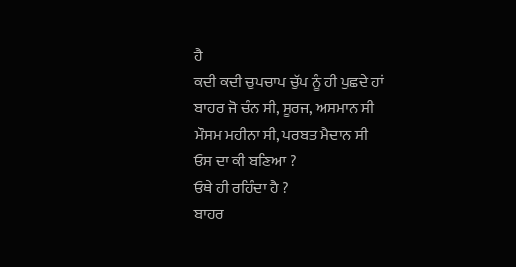ਹੈ
ਕਦੀ ਕਦੀ ਚੁਪਚਾਪ ਚੁੱਪ ਨੂੰ ਹੀ ਪੁਛਦੇ ਹਾਂ
ਬਾਹਰ ਜੋ ਚੰਨ ਸੀ, ਸੂਰਜ, ਅਸਮਾਨ ਸੀ
ਮੌਸਮ ਮਹੀਨਾ ਸੀ, ਪਰਬਤ ਮੈਦਾਨ ਸੀ
ਓਸ ਦਾ ਕੀ ਬਣਿਆ ?
ਓਥੇ ਹੀ ਰਹਿੰਦਾ ਹੈ ?
ਬਾਹਰ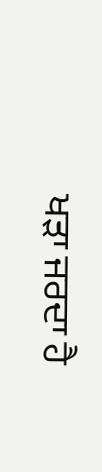ਖੜਾ ਜਰਦਾ ਹੈ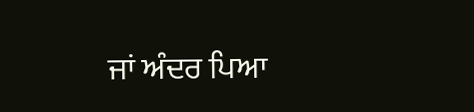ਜਾਂ ਅੰਦਰ ਪਿਆ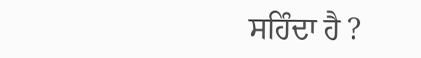ਸਹਿੰਦਾ ਹੈ ?